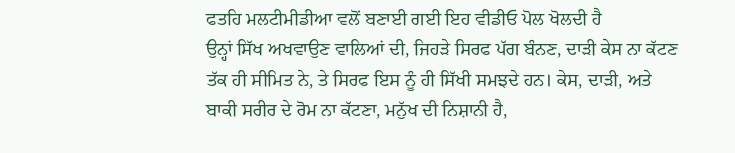ਫਤਹਿ ਮਲਟੀਮੀਡੀਆ ਵਲੋਂ ਬਣਾਈ ਗਈ ਇਹ ਵੀਡੀਓ ਪੋਲ ਖੋਲਦੀ ਹੈ
ਉਨ੍ਹਾਂ ਸਿੱਖ ਅਖਵਾਉਣ ਵਾਲਿਆਂ ਦੀ, ਜਿਹੜੇ ਸਿਰਫ ਪੱਗ ਬੰਨਣ, ਦਾੜੀ ਕੇਸ ਨਾ ਕੱਟਣ
ਤੱਕ ਹੀ ਸੀਮਿਤ ਨੇ, ਤੇ ਸਿਰਫ ਇਸ ਨੂੰ ਹੀ ਸਿੱਖੀ ਸਮਝਦੇ ਹਨ। ਕੇਸ, ਦਾੜੀ, ਅਤੇ
ਬਾਕੀ ਸਰੀਰ ਦੇ ਰੋਮ ਨਾ ਕੱਟਣਾ, ਮਨੁੱਖ ਦੀ ਨਿਸ਼ਾਨੀ ਹੈ,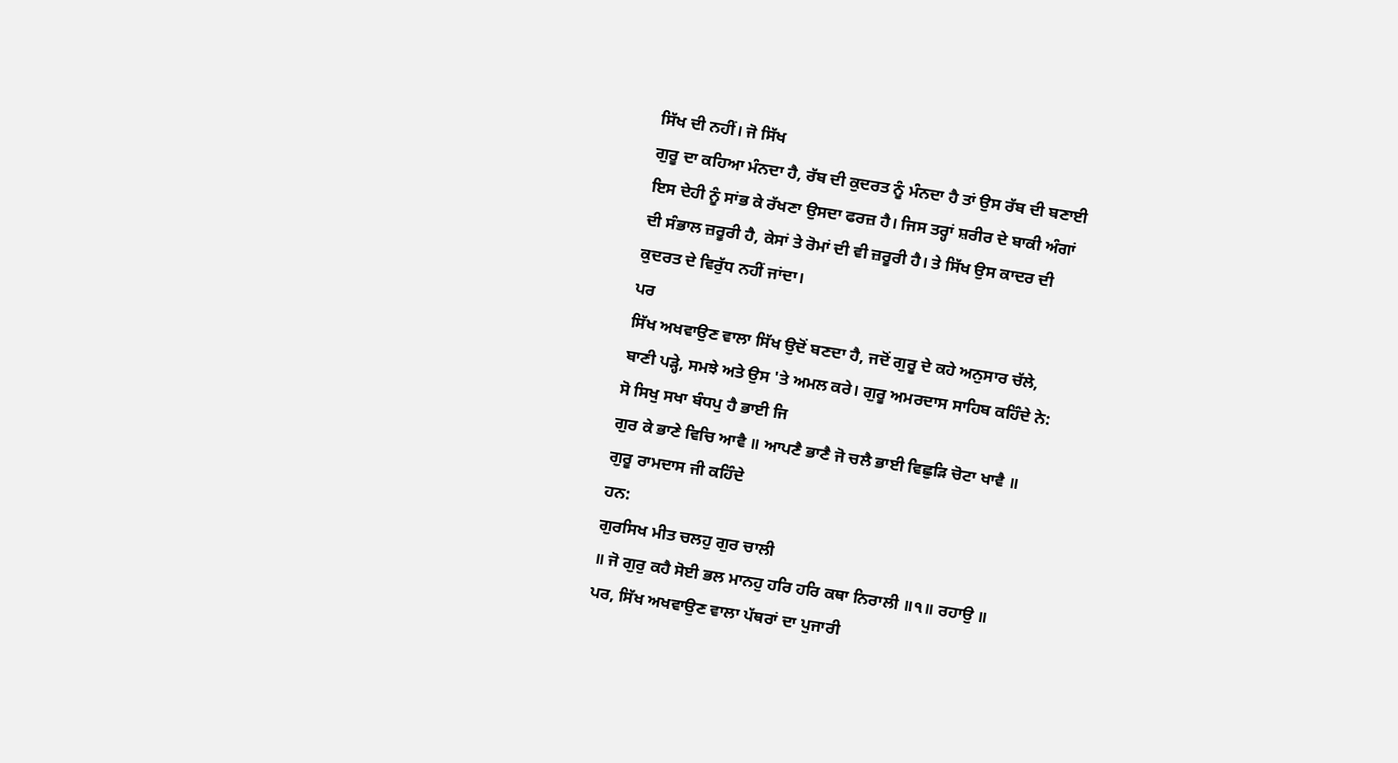ਸਿੱਖ ਦੀ ਨਹੀਂ। ਜੋ ਸਿੱਖ
ਗੁਰੂ ਦਾ ਕਹਿਆ ਮੰਨਦਾ ਹੈ, ਰੱਬ ਦੀ ਕੁਦਰਤ ਨੂੰ ਮੰਨਦਾ ਹੈ ਤਾਂ ਉਸ ਰੱਬ ਦੀ ਬਣਾਈ
ਇਸ ਦੇਹੀ ਨੂੰ ਸਾਂਭ ਕੇ ਰੱਖਣਾ ਉਸਦਾ ਫਰਜ਼ ਹੈ। ਜਿਸ ਤਰ੍ਹਾਂ ਸ਼ਰੀਰ ਦੇ ਬਾਕੀ ਅੰਗਾਂ
ਦੀ ਸੰਭਾਲ ਜ਼ਰੂਰੀ ਹੈ, ਕੇਸਾਂ ਤੇ ਰੋਮਾਂ ਦੀ ਵੀ ਜ਼ਰੂਰੀ ਹੈ। ਤੇ ਸਿੱਖ ਉਸ ਕਾਦਰ ਦੀ
ਕੁਦਰਤ ਦੇ ਵਿਰੁੱਧ ਨਹੀਂ ਜਾਂਦਾ।
ਪਰ
ਸਿੱਖ ਅਖਵਾਉਣ ਵਾਲਾ ਸਿੱਖ ਉਦੋਂ ਬਣਦਾ ਹੈ, ਜਦੋਂ ਗੁਰੂ ਦੇ ਕਹੇ ਅਨੁਸਾਰ ਚੱਲੇ,
ਬਾਣੀ ਪੜ੍ਹੇ, ਸਮਝੇ ਅਤੇ ਉਸ 'ਤੇ ਅਮਲ ਕਰੇ। ਗੁਰੂ ਅਮਰਦਾਸ ਸਾਹਿਬ ਕਹਿੰਦੇ ਨੇ:
ਸੋ ਸਿਖੁ ਸਖਾ ਬੰਧਪੁ ਹੈ ਭਾਈ ਜਿ
ਗੁਰ ਕੇ ਭਾਣੇ ਵਿਚਿ ਆਵੈ ॥ ਆਪਣੈ ਭਾਣੈ ਜੋ ਚਲੈ ਭਾਈ ਵਿਛੁੜਿ ਚੋਟਾ ਖਾਵੈ ॥
ਗੁਰੂ ਰਾਮਦਾਸ ਜੀ ਕਹਿੰਦੇ
ਹਨ:
ਗੁਰਸਿਖ ਮੀਤ ਚਲਹੁ ਗੁਰ ਚਾਲੀ
॥ ਜੋ ਗੁਰੁ ਕਹੈ ਸੋਈ ਭਲ ਮਾਨਹੁ ਹਰਿ ਹਰਿ ਕਥਾ ਨਿਰਾਲੀ ॥੧॥ ਰਹਾਉ ॥
ਪਰ, ਸਿੱਖ ਅਖਵਾਉਣ ਵਾਲਾ ਪੱਥਰਾਂ ਦਾ ਪੁਜਾਰੀ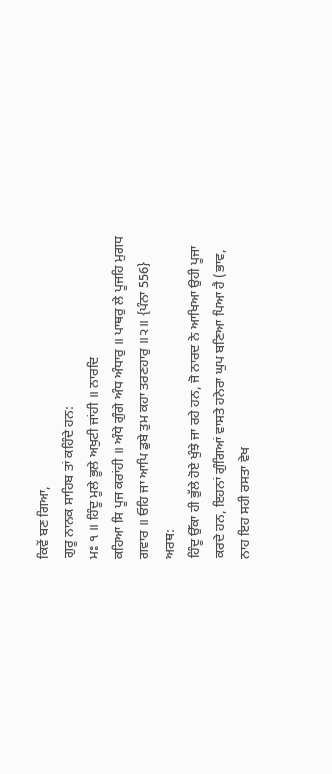ਕਿਵੇਂ ਬਣ ਗਿਆ,
ਗੁਰੂ ਨਾਨਕ ਸਾਹਿਬ ਤਾਂ ਕਹਿੰਦੇ ਹਨ:
ਮਃ ੧ ॥ ਹਿੰਦੂ ਮੂਲੇ ਭੂਲੇ ਅਖੁਟੀ ਜਾਂਹੀ ॥ ਨਾਰਦਿ
ਕਹਿਆ ਸਿ ਪੂਜ ਕਰਾਂਹੀ ॥ ਅੰਧੇ ਗੁੰਗੇ ਅੰਧ ਅੰਧਾਰੁ ॥ ਪਾਥਰੁ ਲੇ ਪੂਜਹਿ ਮੁਗਧ
ਗਵਾਰ ॥ ਓਹਿ ਜਾ ਆਪਿ ਡੁਬੇ ਤੁਮ ਕਹਾ ਤਰਣਹਾਰੁ ॥੨॥ {ਪੰਨਾ 556}
ਅਰਥ:
ਹਿੰਦੂ ਉੱਕਾ ਹੀ ਭੁੱਲੇ ਹੋਏ ਖੁੰਝੇ ਜਾ ਰਹੇ ਹਨ, ਜੋ ਨਾਰਦ ਨੇ ਆਖਿਆ ਉਹੀ ਪੂਜਾ
ਕਰਦੇ ਹਨ, ਇਹਨਾਂ ਗੁੰਗਿਆਂ ਵਾਸਤੇ ਹਨੇਰਾ ਘੁਪ ਬਣਿਆ ਪਿਆ ਹੈ (ਭਾਵ,
ਨਾਹ ਇਹ ਸਹੀ ਰਸਤਾ ਵੇਖ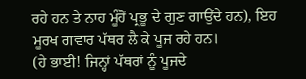ਰਹੇ ਹਨ ਤੇ ਨਾਹ ਮੂੰਹੋਂ ਪ੍ਰਭੂ ਦੇ ਗੁਣ ਗਾਉਂਦੇ ਹਨ), ਇਹ
ਮੂਰਖ ਗਵਾਰ ਪੱਥਰ ਲੈ ਕੇ ਪੂਜ ਰਹੇ ਹਨ।
(ਹੇ ਭਾਈ! ਜਿਨ੍ਹਾਂ ਪੱਥਰਾਂ ਨੂੰ ਪੂਜਦੇ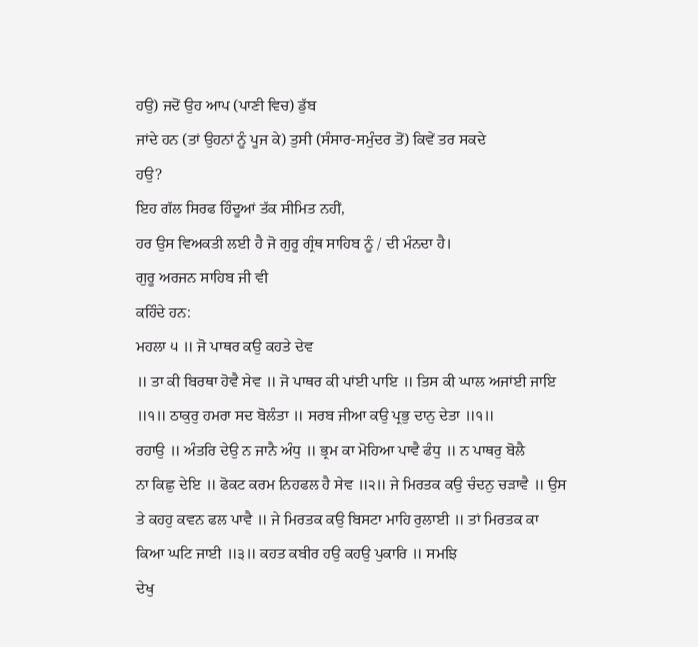ਹਉ) ਜਦੋਂ ਉਹ ਆਪ (ਪਾਣੀ ਵਿਚ) ਡੁੱਬ
ਜਾਂਦੇ ਹਨ (ਤਾਂ ਉਹਨਾਂ ਨੂੰ ਪੂਜ ਕੇ) ਤੁਸੀ (ਸੰਸਾਰ-ਸਮੁੰਦਰ ਤੋਂ) ਕਿਵੇਂ ਤਰ ਸਕਦੇ
ਹਉ?
ਇਹ ਗੱਲ ਸਿਰਫ ਹਿੰਦੂਆਂ ਤੱਕ ਸੀਮਿਤ ਨਹੀਂ,
ਹਰ ਉਸ ਵਿਅਕਤੀ ਲਈ ਹੈ ਜੋ ਗੁਰੂ ਗ੍ਰੰਥ ਸਾਹਿਬ ਨੂੰ / ਦੀ ਮੰਨਦਾ ਹੈ।
ਗੁਰੂ ਅਰਜਨ ਸਾਹਿਬ ਜੀ ਵੀ
ਕਹਿੰਦੇ ਹਨ:
ਮਹਲਾ ੫ ॥ ਜੋ ਪਾਥਰ ਕਉ ਕਹਤੇ ਦੇਵ
॥ ਤਾ ਕੀ ਬਿਰਥਾ ਹੋਵੈ ਸੇਵ ॥ ਜੋ ਪਾਥਰ ਕੀ ਪਾਂਈ ਪਾਇ ॥ ਤਿਸ ਕੀ ਘਾਲ ਅਜਾਂਈ ਜਾਇ
॥੧॥ ਠਾਕੁਰੁ ਹਮਰਾ ਸਦ ਬੋਲੰਤਾ ॥ ਸਰਬ ਜੀਆ ਕਉ ਪ੍ਰਭੁ ਦਾਨੁ ਦੇਤਾ ॥੧॥
ਰਹਾਉ ॥ ਅੰਤਰਿ ਦੇਉ ਨ ਜਾਨੈ ਅੰਧੁ ॥ ਭ੍ਰਮ ਕਾ ਮੋਹਿਆ ਪਾਵੈ ਫੰਧੁ ॥ ਨ ਪਾਥਰੁ ਬੋਲੈ
ਨਾ ਕਿਛੁ ਦੇਇ ॥ ਫੋਕਟ ਕਰਮ ਨਿਹਫਲ ਹੈ ਸੇਵ ॥੨॥ ਜੇ ਮਿਰਤਕ ਕਉ ਚੰਦਨੁ ਚੜਾਵੈ ॥ ਉਸ
ਤੇ ਕਹਹੁ ਕਵਨ ਫਲ ਪਾਵੈ ॥ ਜੇ ਮਿਰਤਕ ਕਉ ਬਿਸਟਾ ਮਾਹਿ ਰੁਲਾਈ ॥ ਤਾਂ ਮਿਰਤਕ ਕਾ
ਕਿਆ ਘਟਿ ਜਾਈ ॥੩॥ ਕਹਤ ਕਬੀਰ ਹਉ ਕਹਉ ਪੁਕਾਰਿ ॥ ਸਮਝਿ
ਦੇਖੁ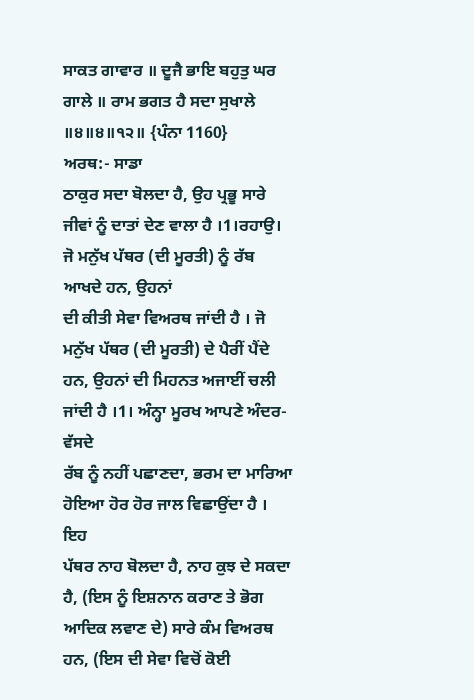ਸਾਕਤ ਗਾਵਾਰ ॥ ਦੂਜੈ ਭਾਇ ਬਹੁਤੁ ਘਰ ਗਾਲੇ ॥ ਰਾਮ ਭਗਤ ਹੈ ਸਦਾ ਸੁਖਾਲੇ
॥੪॥੪॥੧੨॥ {ਪੰਨਾ 1160}
ਅਰਥ:- ਸਾਡਾ
ਠਾਕੁਰ ਸਦਾ ਬੋਲਦਾ ਹੈ, ਉਹ ਪ੍ਰਭੂ ਸਾਰੇ ਜੀਵਾਂ ਨੂੰ ਦਾਤਾਂ ਦੇਣ ਵਾਲਾ ਹੈ ।1।ਰਹਾਉ।
ਜੋ ਮਨੁੱਖ ਪੱਥਰ (ਦੀ ਮੂਰਤੀ) ਨੂੰ ਰੱਬ ਆਖਦੇ ਹਨ, ਉਹਨਾਂ
ਦੀ ਕੀਤੀ ਸੇਵਾ ਵਿਅਰਥ ਜਾਂਦੀ ਹੈ । ਜੋ ਮਨੁੱਖ ਪੱਥਰ (ਦੀ ਮੂਰਤੀ) ਦੇ ਪੈਰੀਂ ਪੈਂਦੇ
ਹਨ, ਉਹਨਾਂ ਦੀ ਮਿਹਨਤ ਅਜਾਈਂ ਚਲੀ ਜਾਂਦੀ ਹੈ ।1। ਅੰਨ੍ਹਾ ਮੂਰਖ ਆਪਣੇ ਅੰਦਰ-ਵੱਸਦੇ
ਰੱਬ ਨੂੰ ਨਹੀਂ ਪਛਾਣਦਾ, ਭਰਮ ਦਾ ਮਾਰਿਆ ਹੋਇਆ ਹੋਰ ਹੋਰ ਜਾਲ ਵਿਛਾਉਂਦਾ ਹੈ । ਇਹ
ਪੱਥਰ ਨਾਹ ਬੋਲਦਾ ਹੈ, ਨਾਹ ਕੁਝ ਦੇ ਸਕਦਾ ਹੈ, (ਇਸ ਨੂੰ ਇਸ਼ਨਾਨ ਕਰਾਣ ਤੇ ਭੋਗ
ਆਦਿਕ ਲਵਾਣ ਦੇ) ਸਾਰੇ ਕੰਮ ਵਿਅਰਥ ਹਨ, (ਇਸ ਦੀ ਸੇਵਾ ਵਿਚੋਂ ਕੋਈ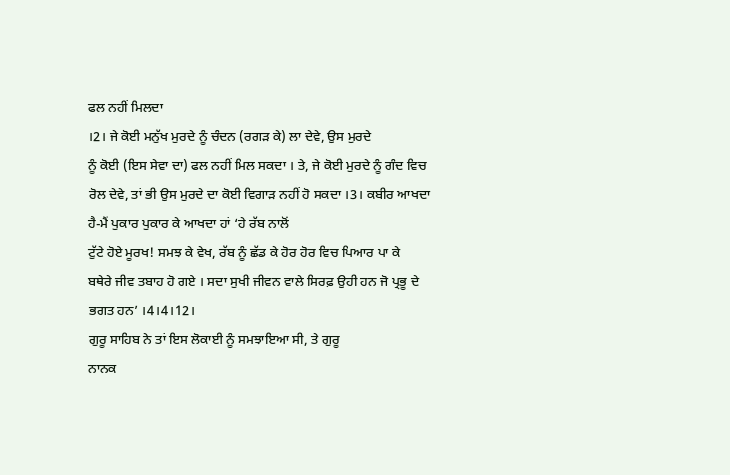ਫਲ ਨਹੀਂ ਮਿਲਦਾ
।2। ਜੇ ਕੋਈ ਮਨੁੱਖ ਮੁਰਦੇ ਨੂੰ ਚੰਦਨ (ਰਗੜ ਕੇ) ਲਾ ਦੇਵੇ, ਉਸ ਮੁਰਦੇ
ਨੂੰ ਕੋਈ (ਇਸ ਸੇਵਾ ਦਾ) ਫਲ ਨਹੀਂ ਮਿਲ ਸਕਦਾ । ਤੇ, ਜੇ ਕੋਈ ਮੁਰਦੇ ਨੂੰ ਗੰਦ ਵਿਚ
ਰੋਲ ਦੇਵੇ, ਤਾਂ ਭੀ ਉਸ ਮੁਰਦੇ ਦਾ ਕੋਈ ਵਿਗਾੜ ਨਹੀਂ ਹੋ ਸਕਦਾ ।3। ਕਬੀਰ ਆਖਦਾ
ਹੈ-ਮੈਂ ਪੁਕਾਰ ਪੁਕਾਰ ਕੇ ਆਖਦਾ ਹਾਂ ‘ਹੇ ਰੱਬ ਨਾਲੋਂ
ਟੁੱਟੇ ਹੋਏ ਮੂਰਖ! ਸਮਝ ਕੇ ਵੇਖ, ਰੱਬ ਨੂੰ ਛੱਡ ਕੇ ਹੋਰ ਹੋਰ ਵਿਚ ਪਿਆਰ ਪਾ ਕੇ
ਬਥੇਰੇ ਜੀਵ ਤਬਾਹ ਹੋ ਗਏ । ਸਦਾ ਸੁਖੀ ਜੀਵਨ ਵਾਲੇ ਸਿਰਫ਼ ਉਹੀ ਹਨ ਜੋ ਪ੍ਰਭੂ ਦੇ
ਭਗਤ ਹਨ’ ।4।4।12।
ਗੁਰੂ ਸਾਹਿਬ ਨੇ ਤਾਂ ਇਸ ਲੋਕਾਈ ਨੂੰ ਸਮਝਾਇਆ ਸੀ, ਤੇ ਗੁਰੂ
ਨਾਨਕ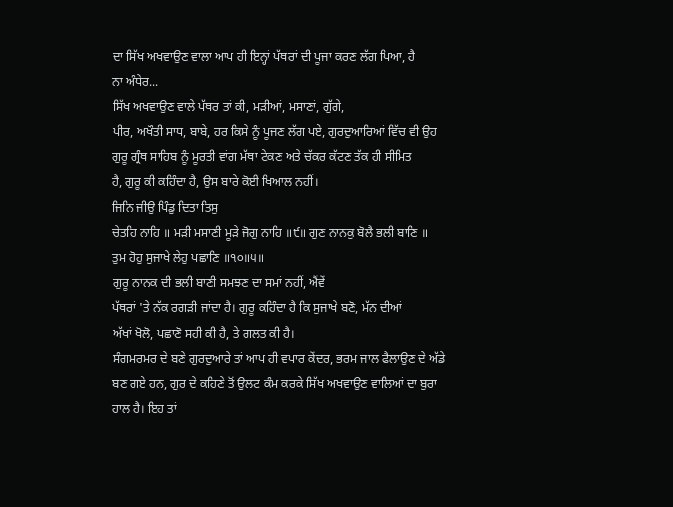ਦਾ ਸਿੱਖ ਅਖਵਾਉਣ ਵਾਲਾ ਆਪ ਹੀ ਇਨ੍ਹਾਂ ਪੱਥਰਾਂ ਦੀ ਪੂਜਾ ਕਰਣ ਲੱਗ ਪਿਆ, ਹੈ
ਨਾ ਅੰਧੇਰ...
ਸਿੱਖ ਅਖਵਾਉਣ ਵਾਲੇ ਪੱਥਰ ਤਾਂ ਕੀ, ਮੜੀਆਂ, ਮਸਾਣਾਂ, ਗੁੱਗੇ,
ਪੀਰ, ਅਖੌਤੀ ਸਾਧ, ਬਾਬੇ, ਹਰ ਕਿਸੇ ਨੂੰ ਪੂਜਣ ਲੱਗ ਪਏ, ਗੁਰਦੁਆਰਿਆਂ ਵਿੱਚ ਵੀ ਉਹ
ਗੁਰੂ ਗ੍ਰੰਥ ਸਾਹਿਬ ਨੂੰ ਮੂਰਤੀ ਵਾਂਗ ਮੱਥਾ ਟੇਕਣ ਅਤੇ ਚੱਕਰ ਕੱਟਣ ਤੱਕ ਹੀ ਸੀਮਿਤ
ਹੈ, ਗੁਰੂ ਕੀ ਕਹਿੰਦਾ ਹੈ, ਉਸ ਬਾਰੇ ਕੋਈ ਖਿਆਲ ਨਹੀਂ।
ਜਿਨਿ ਜੀਉ ਪਿੰਡੁ ਦਿਤਾ ਤਿਸੁ
ਚੇਤਹਿ ਨਾਹਿ ॥ ਮੜੀ ਮਸਾਣੀ ਮੂੜੇ ਜੋਗੁ ਨਾਹਿ ॥੯॥ ਗੁਣ ਨਾਨਕੁ ਬੋਲੈ ਭਲੀ ਬਾਣਿ ॥
ਤੁਮ ਹੋਹੁ ਸੁਜਾਖੇ ਲੇਹੁ ਪਛਾਣਿ ॥੧੦॥੫॥
ਗੁਰੂ ਨਾਨਕ ਦੀ ਭਲੀ ਬਾਣੀ ਸਮਝਣ ਦਾ ਸਮਾਂ ਨਹੀਂ, ਐਂਵੇਂ
ਪੱਥਰਾਂ 'ਤੇ ਨੱਕ ਰਗੜੀ ਜਾਂਦਾ ਹੈ। ਗੁਰੂ ਕਹਿੰਦਾ ਹੈ ਕਿ ਸੁਜਾਖੇ ਬਣੋ, ਮੱਨ ਦੀਆਂ
ਅੱਖਾਂ ਖੋਲੋ, ਪਛਾਣੋ ਸਹੀ ਕੀ ਹੈ, ਤੇ ਗਲਤ ਕੀ ਹੈ।
ਸੰਗਮਰਮਰ ਦੇ ਬਣੇ ਗੁਰਦੁਆਰੇ ਤਾਂ ਆਪ ਹੀ ਵਪਾਰ ਕੇਂਦਰ, ਭਰਮ ਜਾਲ ਫੈਲਾਉਣ ਦੇ ਅੱਡੇ
ਬਣ ਗਏ ਹਨ, ਗੁਰ ਦੇ ਕਹਿਣੇ ਤੋਂ ਉਲਟ ਕੰਮ ਕਰਕੇ ਸਿੱਖ ਅਖਵਾਉਣ ਵਾਲਿਆਂ ਦਾ ਬੁਰਾ
ਹਾਲ ਹੈ। ਇਹ ਤਾਂ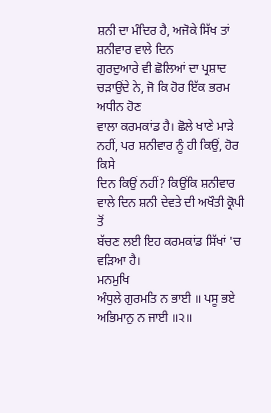ਸ਼ਨੀ ਦਾ ਮੰਦਿਰ ਹੈ, ਅਜੋਕੇ ਸਿੱਖ ਤਾਂ ਸ਼ਨੀਵਾਰ ਵਾਲੇ ਦਿਨ
ਗੁਰਦੁਆਰੇ ਵੀ ਛੋਲਿਆਂ ਦਾ ਪ੍ਰਸ਼ਾਦ ਚੜਾਉਂਦੇ ਨੇ, ਜੋ ਕਿ ਹੋਰ ਇੱਕ ਭਰਮ ਅਧੀਨ ਹੋਣ
ਵਾਲਾ ਕਰਮਕਾਂਡ ਹੈ। ਛੋਲੇ ਖਾਣੇ ਮਾੜੇ ਨਹੀਂ, ਪਰ ਸ਼ਨੀਵਾਰ ਨੂੰ ਹੀ ਕਿਉਂ, ਹੋਰ ਕਿਸੇ
ਦਿਨ ਕਿਉਂ ਨਹੀਂ? ਕਿਉਂਕਿ ਸ਼ਨੀਵਾਰ ਵਾਲੇ ਦਿਨ ਸ਼ਨੀ ਦੇਵਤੇ ਦੀ ਅਖੌਤੀ ਕ੍ਰੋਪੀ ਤੋਂ
ਬੱਚਣ ਲਈ ਇਹ ਕਰਮਕਾਂਡ ਸਿੱਖਾਂ 'ਚ ਵੜਿਆ ਹੈ।
ਮਨਮੁਖਿ
ਅੰਧੁਲੇ ਗੁਰਮਤਿ ਨ ਭਾਈ ॥ ਪਸੂ ਭਏ ਅਭਿਮਾਨੁ ਨ ਜਾਈ ॥੨॥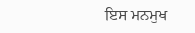ਇਸ ਮਨਮੁਖ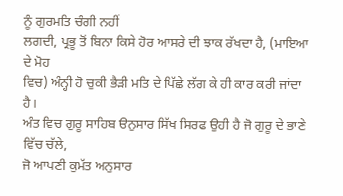ਨੂੰ ਗੁਰਮਤਿ ਚੰਗੀ ਨਹੀਂ
ਲਗਦੀ, ਪ੍ਰਭੂ ਤੋਂ ਬਿਨਾ ਕਿਸੇ ਹੋਰ ਆਸਰੇ ਦੀ ਝਾਕ ਰੱਖਦਾ ਹੈ, (ਮਾਇਆ ਦੇ ਮੋਹ
ਵਿਚ) ਅੰਨ੍ਹੀ ਹੋ ਚੁਕੀ ਭੈੜੀ ਮਤਿ ਦੇ ਪਿੱਛੇ ਲੱਗ ਕੇ ਹੀ ਕਾਰ ਕਰੀ ਜਾਂਦਾ ਹੈ।
ਅੰਤ ਵਿਚ ਗੁਰੂ ਸਾਹਿਬ ੳਨੁਸਾਰ ਸਿੱਖ ਸਿਰਫ ਉਹੀ ਹੈ ਜੋ ਗੁਰੂ ਦੇ ਭਾਣੇ ਵਿੱਚ ਚੱਲੇ,
ਜੋ ਆਪਣੀ ਕੁਮੱਤ ਅਨੁਸਾਰ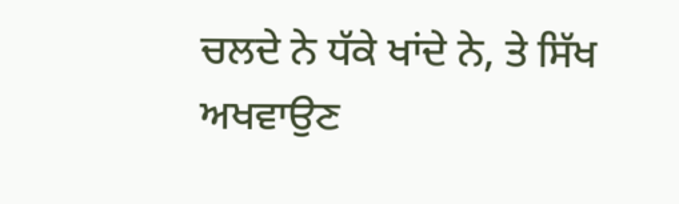ਚਲਦੇ ਨੇ ਧੱਕੇ ਖਾਂਦੇ ਨੇ, ਤੇ ਸਿੱਖ ਅਖਵਾਉਣ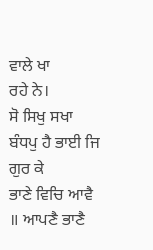ਵਾਲੇ ਖਾ
ਰਹੇ ਨੇ।
ਸੋ ਸਿਖੁ ਸਖਾ ਬੰਧਪੁ ਹੈ ਭਾਈ ਜਿ ਗੁਰ ਕੇ
ਭਾਣੇ ਵਿਚਿ ਆਵੈ ॥ ਆਪਣੈ ਭਾਣੈ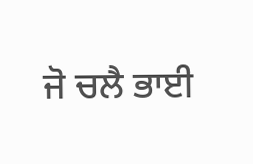ਜੋ ਚਲੈ ਭਾਈ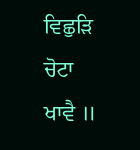ਵਿਛੁੜਿ ਚੋਟਾ ਖਾਵੈ ॥